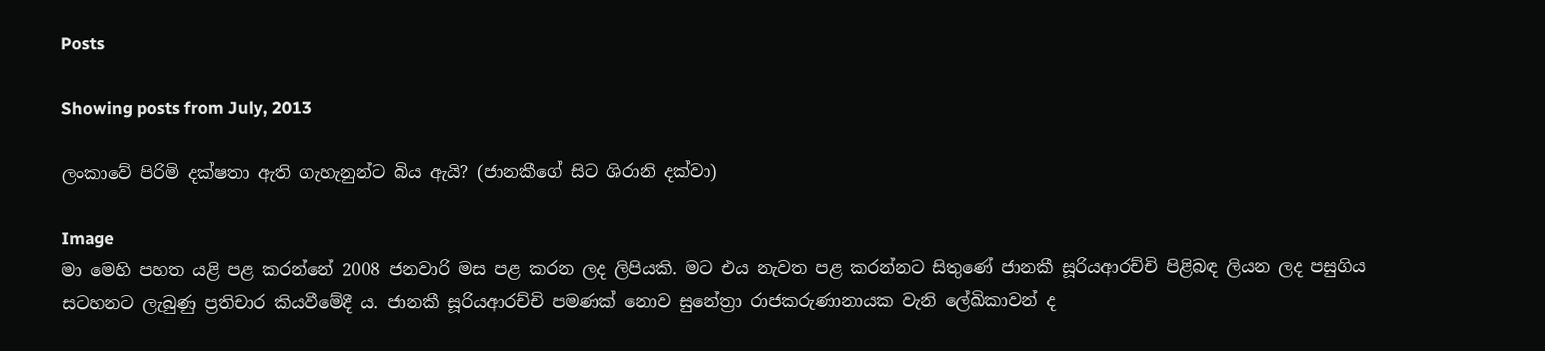Posts

Showing posts from July, 2013

ලංකාවේ පිරිමි දක්ෂතා ඇති ගැහැනුන්ට බිය ඇයි? (ජානකීගේ සිට ශිරානි දක්වා)

Image
මා මෙහි පහත යළි පළ කරන්නේ 2008 ජනවාරි මස පළ කරන ලද ලිපියකි. මට එය නැවත පළ කරන්නට සිතුණේ ජානකී සූරියආරච්චි පිළිබඳ ලියන ලද පසුගිය සටහනට ලැබුණු ප්‍රතිචාර කියවීමේදී ය. ජානකී සූරියආරච්චි පමණක් නොව සුනේත්‍රා රාජකරුණානායක වැනි ලේඛිකාවන් ද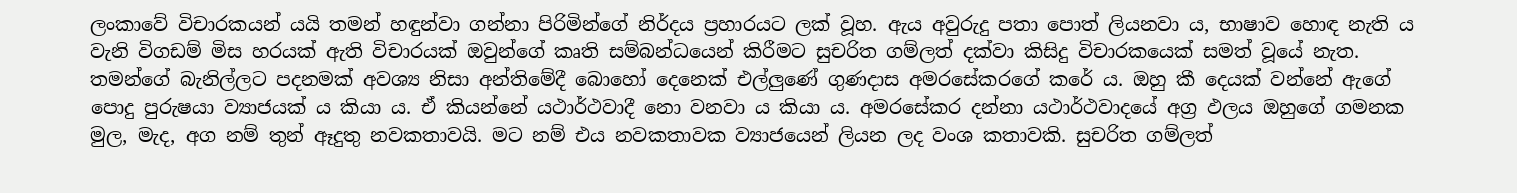ලංකාවේ විචාරකයන් යයි තමන් හඳුන්වා ගන්නා පිරිමින්ගේ නිර්දය ප්‍රහාරයට ලක් වූහ. ඇය අවුරුදු පතා පොත් ලියනවා ය, භාෂාව හොඳ නැති ය වැනි විගඩම් මිස හරයක් ඇති විචාරයක් ඔවුන්ගේ කෘති සම්බන්ධයෙන් කිරීමට සුචරිත ගම්ලත් දක්වා කිසිදු විචාරකයෙක් සමත් වූයේ නැත. තමන්ගේ බැනිල්ලට පදනමක් අවශ්‍ය නිසා අන්තිමේදී බොහෝ දෙනෙක් එල්ලුණේ ‍ගුණදාස අමරසේකරගේ කරේ ය. ඔහු කී දෙයක් වන්නේ ඇගේ පොදු පුරුෂයා ව්‍යාජයක් ය කියා ය. ඒ කියන්නේ යථාර්ථවාදී නො වනවා ය කියා ය. අමරසේකර දන්නා යථාර්ථවාදයේ අග්‍ර ඵලය ඔහුගේ ගමනක මුල, මැද, අග නම් තුන් ඈදුතු නවකතාවයි. මට නම් එය නවකතාවක ව්‍යාජයෙන් ලියන ලද වංශ කතාවකි. සුචරිත ගම්ලත්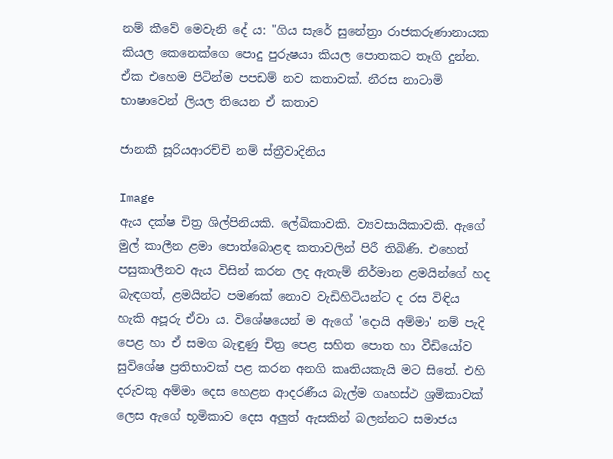නම් කීවේ මෙවැනි දේ ය: "ගිය සැරේ සුනේත්‍රා රාජකරුණානායක කියල කෙනෙක්‌ගෙ පොදු පුරුෂයා කියල පොතකට තෑගි දුන්න. ඒක එහෙම පිටින්ම පපඩම් නව කතාවක්‌. නීරස නාටාමි භාෂාවෙන් ලියල තියෙන ඒ කතාව

ජානකී සූරියආරච්චි නම් ස්ත්‍රීවාදිනිය

Image
ඇය දක්ෂ චිත්‍ර ශිල්පිනියකි. ලේඛිකාවකි. ව්‍යවසායිකාවකි. ඇගේ මුල් කාලීන ළමා පොත්බොළඳ කතාවලින් පිරී තිබිණි. එහෙත් පසුකාලීනව ඇය විසින් කරන ලද ඇතැම් නිර්මාන ළමයින්ගේ හද බැඳගත්, ළමයින්ට පමණක් නොව වැඩිහිටියන්ට ද රස විඳිය හැකි අපූරු ඒවා ය. විශේෂයෙන් ම ඇගේ 'දොයි අම්මා' නම් පැදි පෙළ හා ඒ සමග බැඳුණු චිත්‍ර පෙළ සහිත පොත හා වීඩි‍යෝව සුවිශේෂ ප්‍රතිභාවක් පළ කරන අනගි කෘතියකැයි මට සිතේ. එහි දරුවකු අම්මා දෙස හෙළන ආදරණීය බැල්ම ගෘහස්ථ ශ්‍රමිකාවක් ලෙස ඇගේ භූමිකාව දෙස අලුත් ඇසකින් බලන්නට සමාජය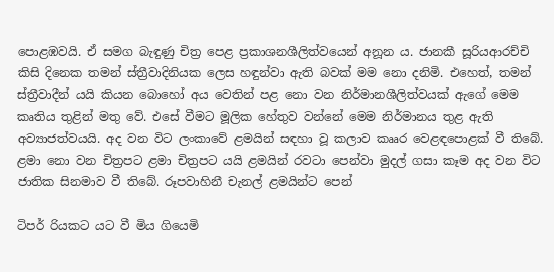පොළඹවයි. ඒ සමග බැඳුණු චිත්‍ර පෙළ ප්‍රකාශනශීලිත්වයෙන් අනූන ය. ජානකී සූරියආරච්චි කිසි දිනෙක තමන් ස්ත්‍රීවාදිනියක ලෙස හඳුන්වා ඇති බවක් මම නො දනිමි. එහෙත්, තමන් ස්ත්‍රීවාදීන් යයි කියන බොහෝ අය වෙතින් පළ නො වන නිර්මානශීලිත්වයක් ඇගේ මෙම කෘතිය තුළින් මතු වේ. එසේ වීමට මූලික හේතුව වන්නේ මෙම නිර්මානය තුළ ඇති අව්‍යාජත්වයයි. අද වන විට ලංකාවේ ළමයින් සඳහා වූ කලාව කෲර වෙළඳපොළක් වී තිබේ. ළමා නො වන චිත්‍රපට ළමා චිත්‍රපට යයි ළමයින් රවටා පෙන්වා මුදල් ගසා කෑම අද වන විට ජාතික සිනමාව වී තිබේ. රූපවාහිනී චැනල් ළමයින්ට පෙන්

ටිපර් රියකට යට වී මිය ගියෙමි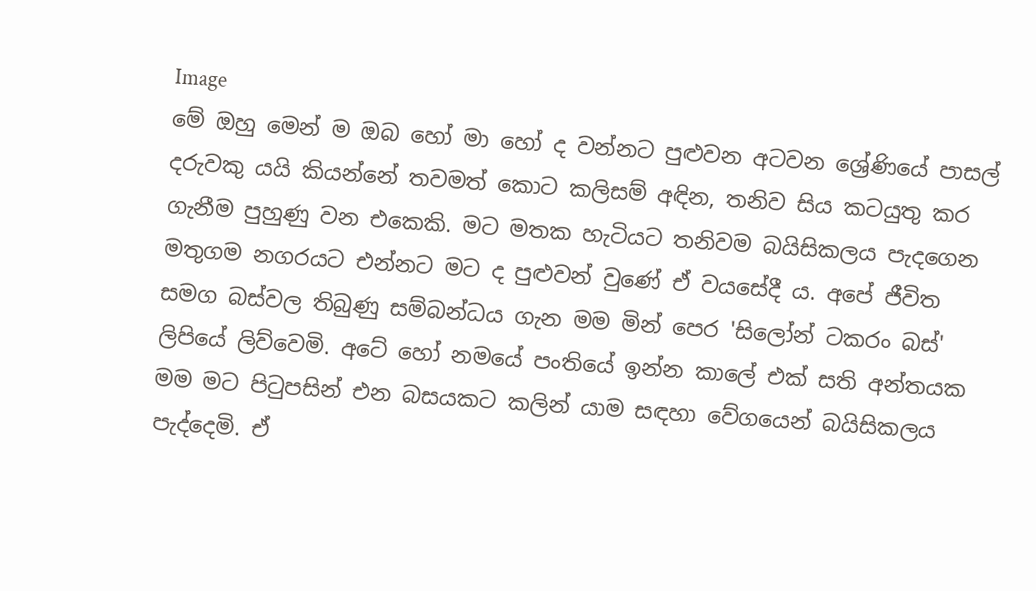Image
මේ ඔහු මෙන් ම ඔබ හෝ මා හෝ ද වන්නට පුළුවන අටවන ශ්‍රේණියේ පාසල් දරුවකු යයි කියන්නේ තවමත් කොට කලිසම් අඳින, තනිව සිය කටයුතු කර ගැනීම පුහුණු වන එකෙකි. මට මතක හැටියට තනිවම බයිසිකලය පැදගෙන මතුගම නගරයට එන්නට මට ද පුළුවන් වුණේ ඒ වයසේදී ය. අපේ ජීවිත සමග බස්වල තිබුණු සම්බන්ධය ගැන මම මින් පෙර 'සිලෝන් ටකරං බස්' ලිපියේ ලිව්වෙමි. අටේ හෝ නමයේ පංතියේ ඉන්න කා‍ලේ එක් සති අන්තයක මම මට පිටුපසින් එන බසයකට කලින් යාම සඳහා වේගයෙන් බයිසිකලය පැද්දෙමි. ඒ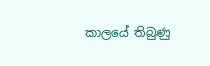කාලයේ තිබුණු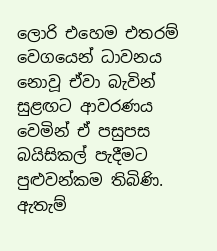ලොරි එහෙම එතරම් වෙගයෙන් ධාවනය නොවූ ඒවා බැවින් සුළඟට ආවරණය වෙමින් ඒ පසුපස බයිසිකල් පැදීමට පුළුවන්කම තිබිණි. ඇතැම්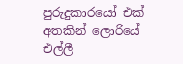පුරුදුකාරයෝ එක් අතකින් ලොරියේ එල්ලී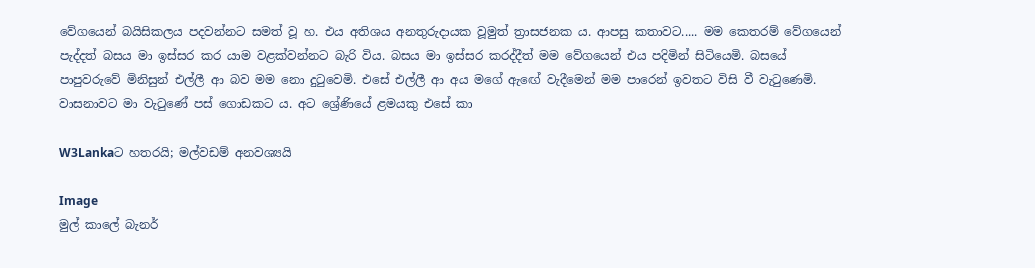වේගයෙන් බයිසිකලය පදවන්නට සමත් වූ හ. එය අතිශය අනතුරුදායක වූමුත් ත්‍රාසජනක ය. ආපසු කතාවට..... මම කෙතරම් වේගයෙන් පැද්දත් බසය මා ඉස්සර කර යාම වළක්වන්නට බැරි විය. බසය මා ඉස්සර කරද්දීත් මම වේගයෙන් එය පදිමින් සිටියෙමි. බසයේ පාපුවරුවේ මිනිසුන් එල්ලී ආ බව මම නො දුටුවෙමි. එසේ එල්ලී ආ අය මගේ ඇඟේ වැදීමෙන් මම පාරෙන් ඉවතට විසි වී වැටුණෙමි. වාසනාවට මා වැටුණේ පස් ගොඩකට ය. අට ශ්‍රේණියේ ළමයකු එසේ කා

W3Lankaට හතරයි; මල්වඩම් අනවශ්‍යයි

Image
මුල් කාලේ බැනර්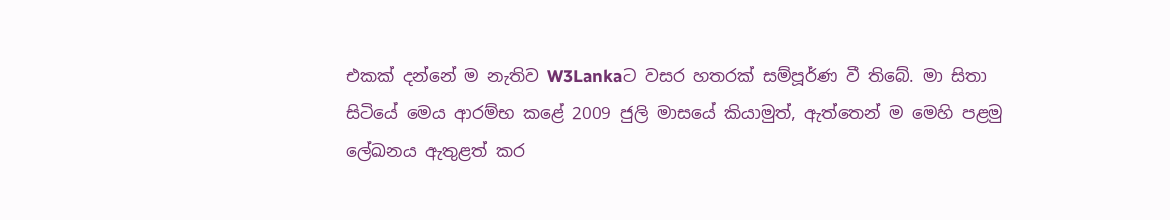එකක් දන්නේ ම නැතිව W3Lankaට වසර හතරක් සම්පූර්ණ වී තිබේ. මා සිතා සිටියේ මෙය ආරම්භ කළේ 2009 ජුලි මාසයේ කියාමුත්, ඇත්තෙන් ම මෙහි පළමු ලේඛනය ඇතුළත් කර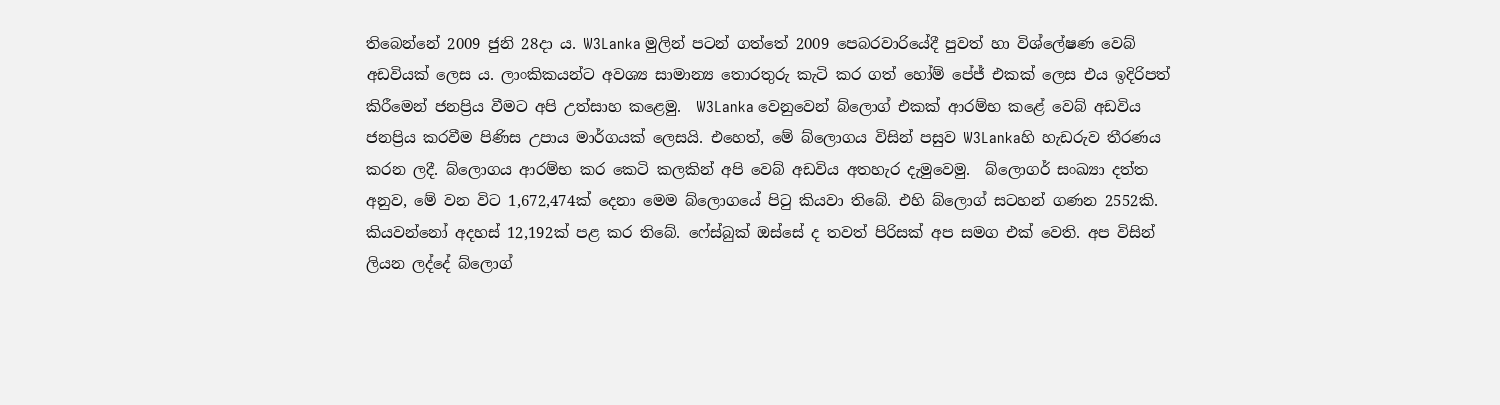තිබෙන්නේ 2009 ජුනි 28දා ය. W3Lanka මුලින් පටන් ගත්තේ 2009 පෙබරවාරියේදී පුවත් හා විශ්ලේෂණ වෙබ් අඩවියක් ලෙස ය. ලාංකිකයන්ට අවශ්‍ය සාමාන්‍ය තොරතුරු කැටි කර ගත් හෝම් පේජ් එකක් ලෙස එය ඉදිරිපත් කිරීමෙන් ජනප්‍රිය වීමට අපි උත්සාහ කළෙමු.  W3Lanka වෙනුවෙන් බ්ලොග් එකක් ආරම්භ කළේ වෙබ් අඩවිය ජනප්‍රිය කරවීම පිණිස උපාය මාර්ගයක් ලෙසයි. එහෙත්, මේ බ්ලොගය විසින් පසුව W3Lankaහි හැඩරුව තීරණය කරන ලදී. බ්ලොගය ආරම්භ කර කෙටි කලකින් අපි වෙබ් අඩවිය අතහැර දැමුවෙමු.  බ්ලොගර් සංඛ්‍යා දත්ත අනුව, මේ වන විට 1,672,474ක් දෙනා මෙම බ්ලොගයේ පිටු කියවා තිබේ. එහි බ්ලොග් සටහන් ගණන 2552කි. කියවන්නෝ අදහස් 12,192ක් පළ කර තිබේ. ෆේස්බුක් ඔස්සේ ද තවත් පිරිසක් අප සමග එක් වෙති. අප විසින් ලියන ලද්දේ බ්ලොග්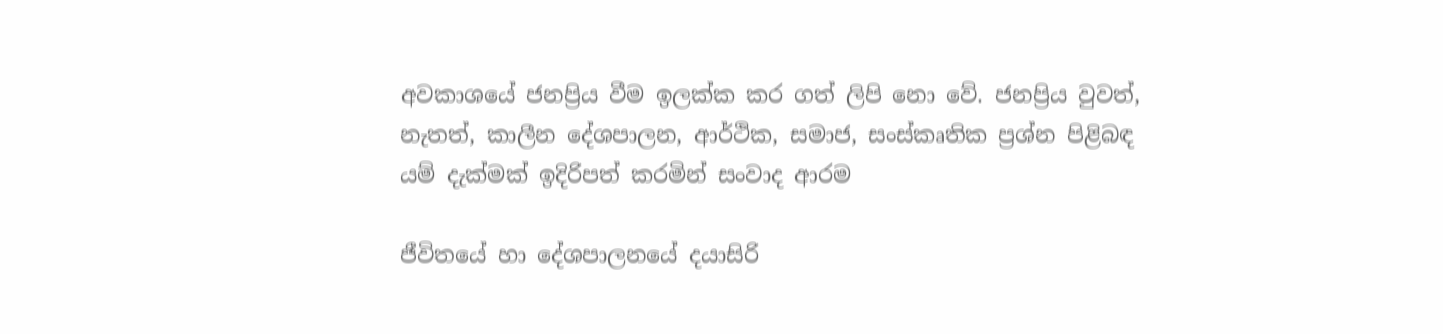අවකාශයේ ජනප්‍රිය වීම ඉලක්ක කර ගත් ලිපි නො වේ. ජනප්‍රිය වුවත්, නැතත්, කාලීන දේශපාලන, ආර්ථික, සමාජ, සංස්කෘතික ප්‍රශ්න පිළිබඳ යම් දැක්මක් ඉදිරිපත් කරමින් සංවාද ආරම

ජීවිතයේ හා දේශපාල‍නයේ දයාසිරි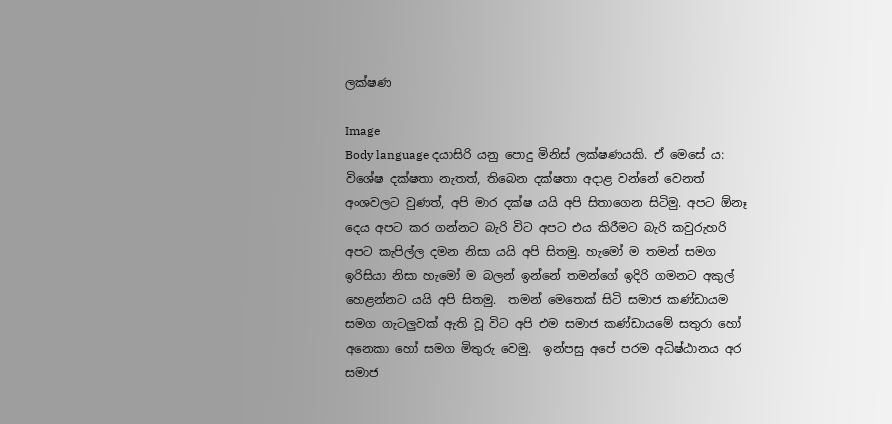ලක්ෂණ

Image
Body language දයාසිරි යනු පොදු මිනිස් ලක්ෂණයකි. ඒ මෙසේ ය: විශේෂ දක්ෂතා නැතත්, තිබෙන දක්ෂතා අදාළ වන්නේ වෙනත් අංශවලට වුණත්, අපි මාර දක්ෂ යයි අපි සිතාගෙන සිටිමු. අපට ඕනෑ දෙය අපට කර ගන්නට බැරි විට අපට එය කිරීමට බැරි කවුරුහරි අපට කැපිල්ල දමන නිසා යයි අපි සිතමු. හැමෝ ම තමන් සමග ඉරිසියා නිසා හැමෝ ම බලන් ඉන්නේ තමන්ගේ ඉදිරි ගමනට අකුල් හෙළන්නට යයි අපි සිතමු.  තමන් මෙතෙක් සිටි සමාජ කණ්ඩායම සමග ගැටලුවක් ඇති වූ විට අපි එම සමාජ කණ්ඩායමේ සතුරා හෝ අනෙකා හෝ සමග මිතුරු වෙමු.  ඉන්පසු අපේ පරම අධිෂ්ඨානය අර සමාජ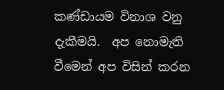කණ්ඩායම විනාශ වනු දැකීමයි.  අප නොමැති වීමෙන් අප විසින් කරන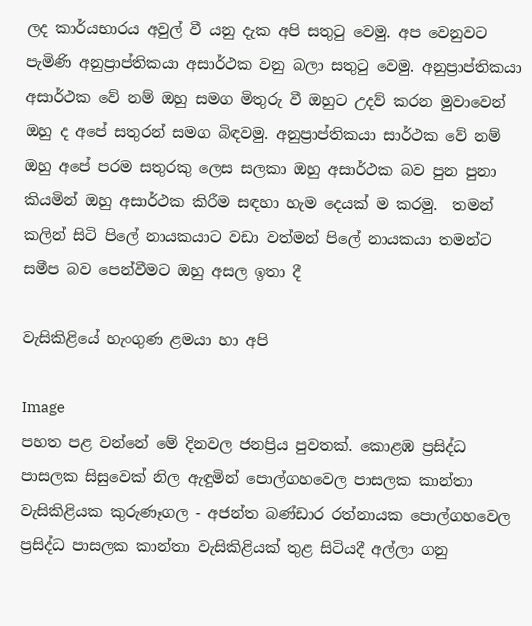ලද කාර්යභාරය අවුල් වී යනු දැක අපි සතුටු වෙමු. අප‍ වෙනුවට පැමිණි අනුප්‍රාප්තිකයා අසාර්ථක වනු බලා සතුටු වෙමු. අනුප්‍රාප්තිකයා අසාර්ථක වේ නම් ඔහු සමග මිතුරු වී ඔහුට උදව් කරන මුවාවෙන් ඔහු ද අපේ සතුරන් සමග බිඳවමු. අනුප්‍රාප්තිකයා සාර්ථක වේ නම් ඔහු අපේ පරම සතුරකු ලෙස සලකා ඔහු අසාර්ථක බව පුන පුනා කියමින් ඔහු අසාර්ථක කිරීම සඳහා හැම දෙයක් ම කරමු.  තමන් කලින් සිටි පිලේ නායකයාට වඩා වත්මන් පිලේ නායකයා තමන්ට සමීප බව පෙන්වීමට ඔහු අසල ඉතා දී

වැසිකිළියේ හැංගුණ ළමයා හා අපි

Image
පහත පළ වන්නේ මේ දිනවල ජනප්‍රිය පුවතක්. කොළඹ ප්‍රසිද්ධ පාසලක සිසුවෙක් නිල ඇඳුමින් පොල්ගහවෙල පාසලක කාන්තා වැසිකිළියක කුරුණෑගල - අජන්ත බණ්ඩාර රත්නායක පොල්ගහවෙල ප්‍රසිද්ධ පාසලක කාන්තා වැසිකිළියක් තුළ සිටියදී අල්ලා ගනු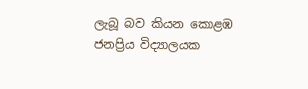ලැබූ බව කියන කොළඹ ජනප්‍රිය විද්‍යාලයක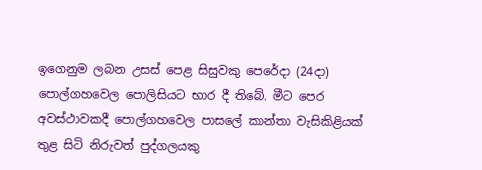ඉගෙනුම ලබන උසස් පෙළ සිසුවකු පෙරේදා (24දා) පොල්ගහවෙල පොලිසියට භාර දී තිබේ. මීට පෙර අවස්ථාවකදී පොල්ගහවෙල පාසලේ කාන්තා වැසිකිළියක් තුළ සිටි නිරුවත් පුද්ගලයකු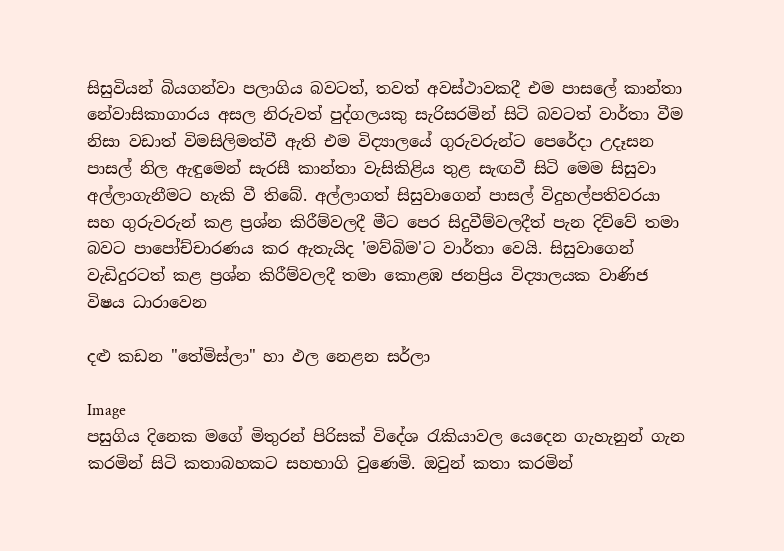සිසුවියන් බියගන්වා පලාගිය බවටත්, තවත් අවස්ථාවකදී එම පාසලේ කාන්තා නේවාසිකාගාරය අසල නිරුවත් පුද්ගලයකු සැරිසරමින් සිටි බවටත් වාර්තා වීම නිසා වඩාත් විමසිලිමත්වී ඇති එම විද්‍යාලයේ ගුරුවරුන්ට පෙරේදා උදෑසන පාසල් නිල ඇඳුමෙන් සැරසී කාන්තා වැසිකිළිය තුළ සැඟවී සිටි මෙම සිසුවා අල්ලාගැනීමට හැකි වී තිබේ. අල්ලාගත් සිසුවාගෙන් පාසල් විදුහල්පතිවරයා සහ ගුරුවරුන් කළ ප්‍රශ්න කිරීම්වලදී මීට පෙර සිදුවීම්වලදීත් පැන දිව්වේ තමා බවට පාපෝච්චාරණය කර ඇතැයිද 'මව්බිම'ට වාර්තා වෙයි. සිසුවාගෙන් වැඩිදුරටත් කළ ප්‍රශ්න කිරීම්වලදී තමා කොළඹ ජනප්‍රිය විද්‍යාලයක වාණිජ විෂය ධාරාවෙන

දළු කඩන "තේමිස්ලා" හා ඵල නෙළන සර්ලා

Image
පසුගිය දිනෙක මගේ මිතුරන් පිරිසක් වි‍දේශ රැකියාවල යෙදෙන ගැහැනුන් ගැන කරමින් සිටි කතාබහකට සහභාගි වුණෙමි. ඔවුන් කතා කරමින්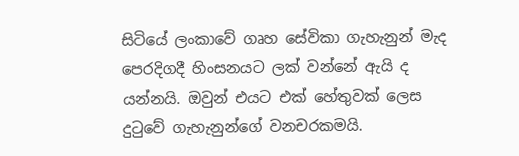සිටියේ ලංකාවේ ගෘහ සේවිකා ගැහැනුන් මැද පෙරදිගදී හිංසනයට ලක් වන්නේ ඇයි ද යන්නයි. ඔවුන් එයට එක් හේතුවක් ලෙස දුටුවේ ගැහැනුන්ගේ වනච‍රකමයි.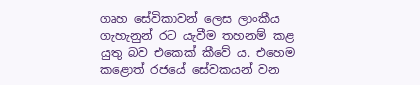ගෘහ සේවිකාවන් ලෙස ලාංකීය ගැහැනුන් රට යැවීම තහනම් කළ යුතු බව එකෙක් කීවේ ය. එහෙම කළොත් රජයේ සේවකයන් වන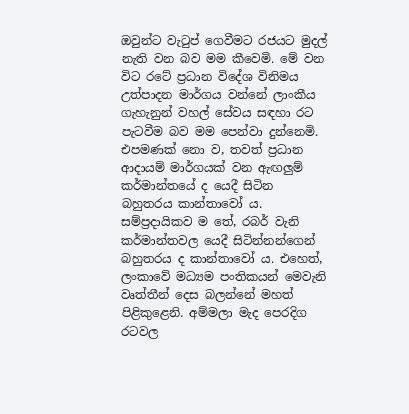ඔවුන්ට වැටුප් ගෙවීමට රජයට මුදල් නැති වන බව මම කීවෙමි. මේ වන විට රටේ ප්‍රධාන විදේශ විනිමය උත්පාදන මාර්ගය වන්නේ ලාංකීය ගැහැනුන් වහල් සේවය සඳහා රට පැටවීම බව මම‍ පෙන්වා දුන්නෙමි. එපමණක් නො ව, තවත් ප්‍රධාන ආදායම් මාර්ගයක් වන ඇඟලුම් කර්මාන්තයේ ද යෙදී සිටින බහුතරය කාන්තාවෝ ය. සම්ප්‍රදායිකව ම තේ, රබර් වැනි කර්මාන්තවල යෙදී සිටින්නන්ගෙන් බහුතරය ද කාන්තාවෝ ය. එහෙත්, ලංකාවේ මධ්‍යම පංතික‍යන් මෙවැනි වෘත්තීන් දෙස බලන්නේ මහත් පිළිකුළෙනි. අම්මලා මැද පෙරදිග රටවල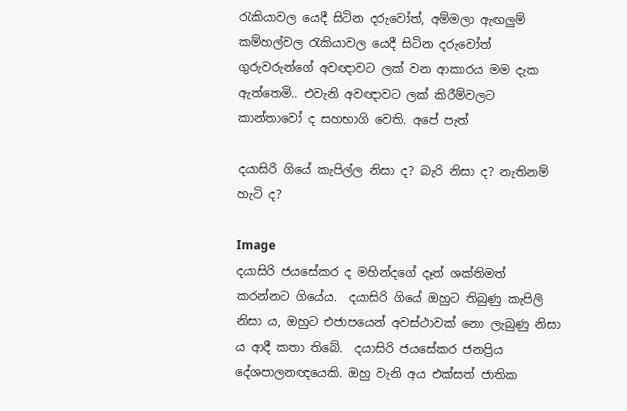රැකියාවල යෙදී සිටින දරුවෝත්, අම්මලා ඇඟලුම් කම්හල්වල රැකියාවල යෙදී සිටින දරුවෝත් ගුරුවරුන්ගේ අවඥාවට ලක් වන ආකාරය මම දැක ඇත්තෙමි.. එවැනි අවඥාවට ලක් කිරීම්වලට කාන්තාවෝ ද සහභාගි වෙති. අපේ පැත්

දයාසිරි ගියේ කැපිල්ල නිසා ද? බැරි නිසා ද? නැතිනම් හැටි ද?

Image
දයාසිරි ජයසේකර ද මහින්දගේ දෑත් ශක්තිමත් කරන්නට ගියේය.  දයාසිරි ගියේ ඔහුට තිබුණු කැපිලි නිසා ය, ඔහුට එජාපයෙන් අවස්ථාවක් නො ලැබුණු නිසා ය ආදී කතා තිබේ.  දයාසිරි ජයසේකර ජනප්‍රිය දේශපාලනඥයෙකි. ඔහු වැනි අය එක්සත් ජාතික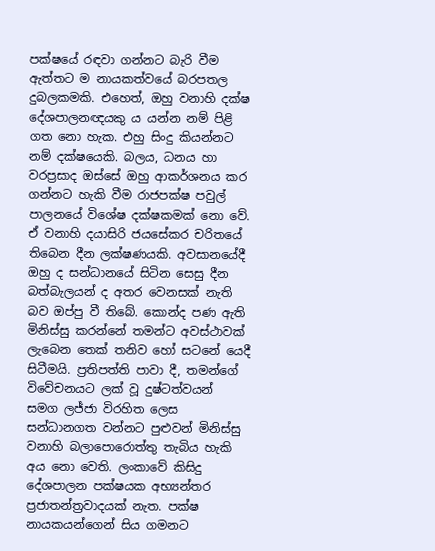පක්ෂයේ රඳවා ගන්නට බැරි වීම ඇත්තට ම නායකත්වයේ බරපතල දුබලකමකි. එහෙත්, ඔහු වනාහි දක්ෂ දේශපාලනඥයකු ය යන්න නම් පිළි ගත නො හැක. එහු සිංදු කියන්නට නම් දක්ෂයෙකි. බලය, ධනය හා වරප්‍රසාද ඔස්සේ ඔහු ආකර්ශනය කර ගන්නට හැකි වීම රාජපක්ෂ පවුල් පාලනයේ විශේෂ දක්ෂකමක් නො වේ. ඒ වනාහි දයාසිරි ජයසේකර චරිතයේ තිබෙන දීන ලක්ෂණයකි. අවසානයේදී ඔහු ද සන්ධානයේ සිටින සෙසු දීන බත්බැලයන් ද අතර වෙනසක් නැති බව ඔප්පු වී තිබේ. කොන්ද පණ ඇති මිනිස්සු කරන්නේ තමන්ට අවස්ථාවක් ලැබෙන තෙක් තනිව හෝ සටනේ යෙදී සිටීමයි. ප්‍රතිපත්ති පාවා දී, තමන්ගේ විවේචනයට ලක් වූ දුෂ්ටත්වයන් සමග ලජ්ජා විරහිත ලෙස සන්ධානගත වන්නට පුළුවන් මිනිස්සු වනාහි බලාපොරොත්තු තැබිය හැකි අය නො වෙති. ලංකා‍වේ කිසිදු දේශපාලන පක්ෂයක අභ්‍යන්තර ප්‍රජාතන්ත්‍රවාදයක් නැත. පක්ෂ නායකයන්ගෙන් සිය ගමනට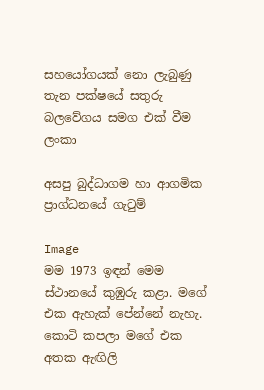සහයෝගයක් නො ලැබුණු තැන පක්ෂයේ සතුරු බලවේගය සමග එක් වීම ලංකා

අසපු බුද්ධාගම හා ආගමික ප්‍රාග්ධනයේ ගැටුම්

Image
මම 1973 ඉඳන් මෙම ස්‌ථානයේ කුඹුරු කළා. මගේ එක ඇහැක්‌ පේන්නේ නැහැ. කොටි කපලා මගේ එක අතක ඇඟිලි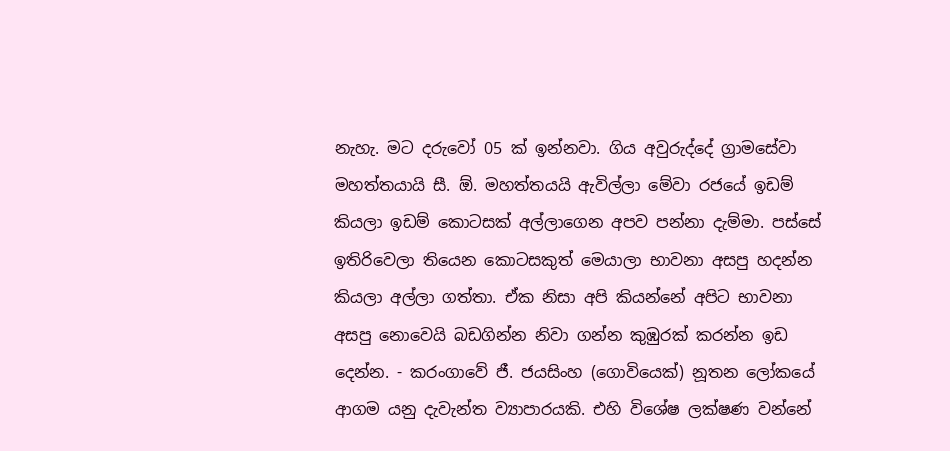නැහැ. මට දරුවෝ 05 ක්‌ ඉන්නවා. ගිය අවුරුද්දේ ග්‍රාමසේවා මහත්තයායි සී. ඕ. මහත්තයයි ඇවිල්ලා මේවා රජයේ ඉඩම් කියලා ඉඩම් කොටසක්‌ අල්ලාගෙන අපව පන්නා දැම්මා. පස්‌සේ ඉතිරිවෙලා තියෙන කොටසකුත් මෙයාලා භාවනා අසපු හදන්න කියලා අල්ලා ගත්තා. ඒක නිසා අපි කියන්නේ අපිට භාවනා අසපු නොවෙයි බඩගින්න නිවා ගන්න කුඹුරක්‌ කරන්න ඉඩ දෙන්න. - කරංගාවේ ජී. ජයසිංහ (ගොවියෙක්) නූතන ලෝකයේ ආගම යනු දැවැන්ත ව්‍යාපාරයකි. එහි විශේෂ ලක්ෂණ වන්නේ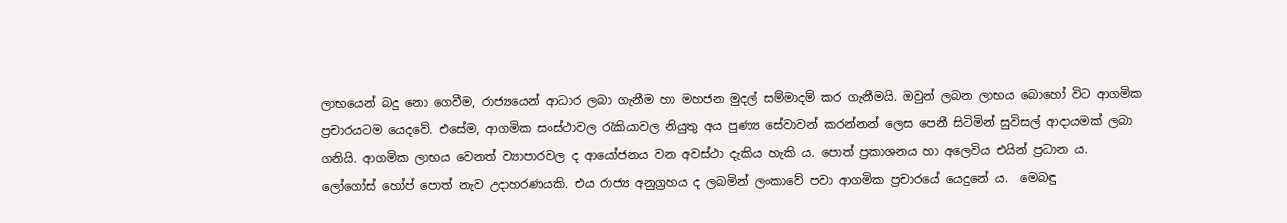ලාභයෙන් බදු නො ගෙවීම, රාජ්‍යයෙන් ආධාර ලබා ගැනීම හා මහජන මුදල් සම්මාදම් කර ගැනීමයි. ඔවුන් ලබන ලාභය බොහෝ විට ආගමික ප්‍රචාරයටම යෙදවේ. එසේම, ආගමික සංස්ථාවල රැකියාවල නියුතු අය පුණ්‍ය ‍සේවාවන් කරන්නන් ලෙස පෙනී සිටිමින් සුවිසල් ආදායමක් ලබා ගනියි. ආගමික ලාභය වෙනත් ව්‍යාපාරවල ද ආයෝජනය වන අවස්ථා දැකිය හැකි ය. පොත් ප්‍රකාශනය හා අලෙවිය එයින් ප්‍රධාන ය. ලෝගෝස් හෝප් පොත් නැව උදාහරණයකි. එය රාජ්‍ය අනුග්‍රහය ද ලබමින් ලංකාවේ පවා ආගමික ප්‍රචාරයේ යෙදුනේ ය.  මෙබඳු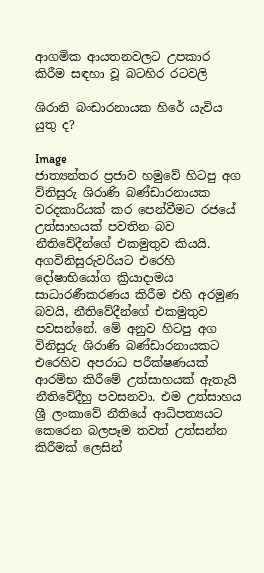ආගමික ආයතනවලට උපකාර කිරීම සඳහා වූ බටහිර රටවලි

ශිරානි බංඩාරනායක හිරේ යැවිය යුතු ද?

Image
ජාත්‍යන්තර ප්‍රජාව හමුවේ හිටපු අග විනිසුරු ශිරාණි බණ්ඩාරනායක වරදකාරියක් කර පෙන්වීමට රජයේ උත්සාහයක් පවතින බව නීතිවේදීන්ගේ එකමුතුව කියයි. අගවිනිසුරුවරියට එරෙහි දෝෂාභියෝග ක්‍රියාදාමය සාධාරණීකරණය කිරීම එහි අරමුණ බවයි, නීතිවේදීන්ගේ එකමුතුව පවසන්නේ. මේ අනුව හිටපු අග විනිසුරු ශිරාණි බණ්ඩාරනායකට එරෙහිව අපරාධ පරීක්ෂණයක් ආරම්භ කිරීමේ උත්සාහයක් ඇතැයි නීතිවේදීහු පවසනවා. එම උත්සාහය ශ්‍රී ලංකාවේ නීතියේ ආධිපත්‍යයට කෙරෙන බලපෑම තවත් උත්සන්න කිරීමක් ලෙසින්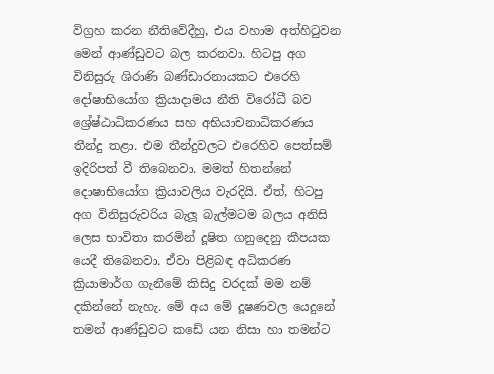විග්‍රහ කරන නීතිවේදීහු, එය වහාම අත්හිටුවන මෙන් ආණ්ඩුවට බල කරනවා. හිටපු අග විනිසුරු ශිරාණි බණ්ඩාරනායකට එරෙහි දෝෂාභියෝග ක්‍රියාදාමය නීති විරෝධී බව ශ්‍රේෂ්ඨාධිකරණය සහ අභියාචනාධිකරණය තීන්දු තළා. එම තීන්දුවලට එරෙහිව පෙත්සම් ඉදිරිපත් වී තිබෙනවා. මමත් හිතන්නේ දොෂාභියෝග ක්‍රියාවලිය වැරදියි. ඒත්, හිටපු අග විනිසුරුවරිය බැලූ බැල්මටම බලය අනිසි ලෙස භාවිතා කරමින් දූෂිත ගනුදෙනු කීපයක යෙදී තිබෙනවා. ඒවා පිළිබඳ අධිකරණ ක්‍රියාමාර්ග ගැනීමේ කිසිදු වරදක් මම නම් දකින්නේ නැහැ. මේ අය මේ දූෂණවල යෙදුනේ තමන් ආණ්ඩුවට කඩේ යන නිසා හා තමන්ට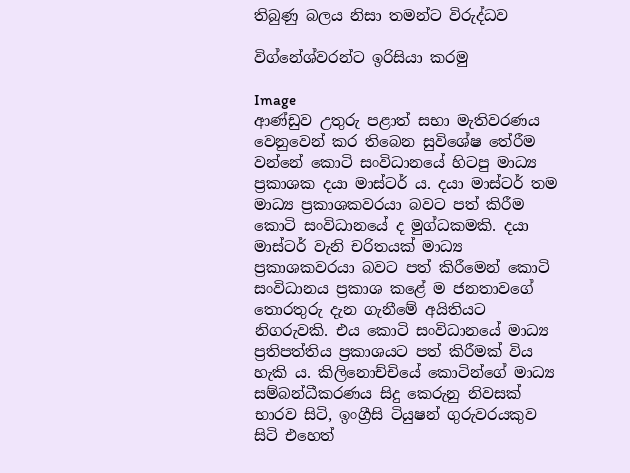තිබුණු බලය නිසා තමන්ට විරුද්ධව

විග්නේශ්වරන්ට ඉරිසියා කරමු

Image
ආණ්ඩුව උතුරු පළාත් සභා මැතිවරණය වෙනුවෙන් කර තිබෙන සුවිශේෂ තේරීම වන්නේ ‍කොටි සංවිධානයේ හිටපු මාධ්‍ය ප්‍රකාශක දයා මාස්ටර් ය. දයා මාස්ටර් තම මාධ්‍ය ප්‍රකාශකවරයා බවට පත් කිරීම කොටි සංවිධානයේ ද මුග්ධකමකි. දයා මාස්ටර් වැනි චරිතයක් මාධ්‍ය ප්‍රකාශකවරයා බවට පත් කිරීමෙන් කොටි සංවිධානය ප්‍රකාශ කළේ ම ජනතාවගේ තොරතුරු දැන ගැනීමේ අයිතියට නිගරුවකි. එය කොටි සංවිධානයේ මාධ්‍ය ප්‍රතිපත්තිය ප්‍රකාශයට පත් කිරීමක් විය හැකි ය. කිලිනොච්චියේ කොටින්ගේ මාධ්‍ය සම්බන්ධීකරණය සිදු කෙරුනු නිවසක් භාරව සිටි, ඉංග්‍රීසි ටියුෂන් ගුරුවරයකුව සිටි එහෙත්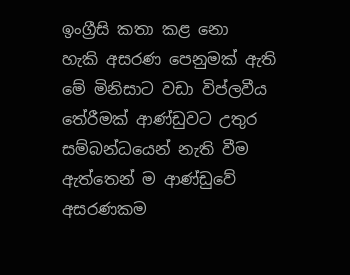ඉංග්‍රීසි කතා කළ නො හැකි ‍අසරණ පෙනුමක් ඇති මේ මිනිසාට වඩා විප්ලවීය තේරීමක් ආණ්ඩුවට උතුර සම්බන්ධයෙන් නැති වීම ඇත්තෙන් ම ආණ්ඩුවේ අසරණකම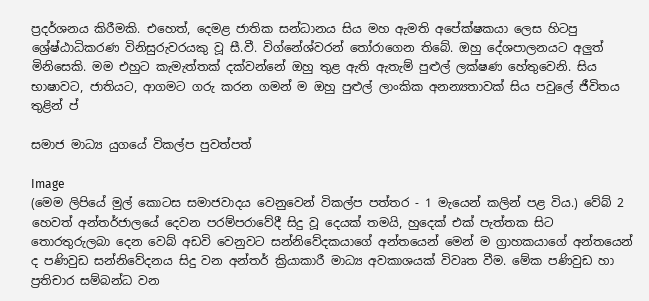ප්‍රදර්ශනය කිරීමකි. එහෙත්, දෙමළ ජාතික සන්ධානය සිය මහ ඇමති අපේක්ෂකයා ලෙස හිටපු ශ්‍රේෂ්ඨාධිකරණ විනිසුරුවරයකු වූ සී.වී. විග්නේශ්වරන් තෝරාගෙන තිබේ. ඔහු දේශපාලනයට අලුත් මිනිසෙකි. මම එහුට කැමැත්තක් දක්වන්නේ ඔහු තුළ ඇති ඇතැම් පුළුල් ලක්ෂණ හේතුවෙනි. සිය භාෂාවට, ජාතියට, ආගමට ගරු කරන ගමන් ම ඔහු පුළුල් ලාංකික අනන්‍යතාවක් සිය පවුලේ ජීවිතය තුළින් ප්‍

සමාජ මාධ්‍ය යුගයේ විකල්ප පුවත්පත්

Image
(මෙම ලිපියේ මුල් කොටස සමාජවාදය වෙනුවෙන් විකල්ප පත්තර - 1 මැයෙන් කලින් පළ විය.) වේබ් 2 හෙවත් අන්තර්ජාලයේ දෙවන පරම්පරාවේදී සිදු වූ දෙයක් තමයි, හුදෙක් එක් පැත්තක සිට තොරතුරුලබා දෙන වෙබ් අඩවි වෙනුවට සන්නිවේදකයාගේ අන්තයෙන් මෙන් ම ග්‍රාහකයාගේ අන්තයෙන් ද පණිවුඩ සන්නිවේදනය සිදු වන අන්තර් ක්‍රියාකාරී මාධ්‍ය අවකාශයක් විවෘත වීම. මේක පණිවුඩ හා ප්‍රතිචාර සම්බන්ධ වන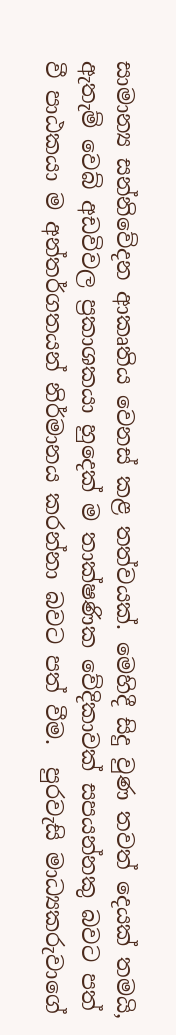සාමාන්‍ය සන්නිවේදන ආකෘතිය වෙනස් කළ තත්වයක්. මෙහිදී සිදු වුණ තවත් දෙයක් තමයි, ඇතැම් වෙබ් අඩවිවල ප්‍රකාශකයා හුදෙක් ම තාක්ෂණික වේදිකාවක් සපයන්නකු බවට පත් වී පාඨකයා ම අන්තර්ගතයන් නිර්මානය කරන්නා බවට පත් වීම.  පුරවැසි මාධ්‍යකරුවාගේ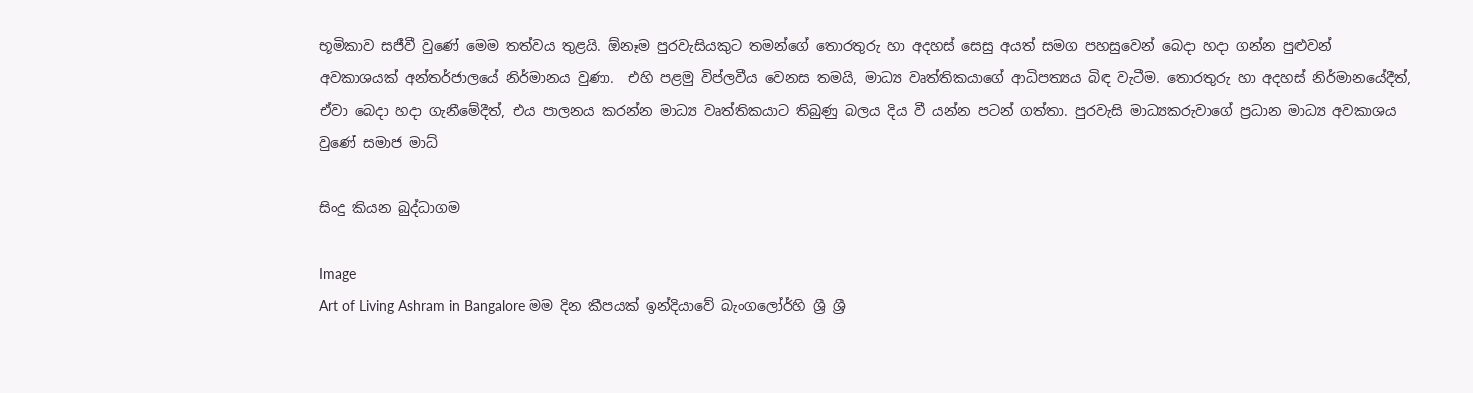භූමිකාව සජීවී වුණේ මෙම තත්වය තුළයි. ඕනෑම පුරවැසියකුට තමන්ගේ තොරතුරු හා අදහස් සෙසු අයත් සමග පහසුවෙන් බෙදා හදා ගන්න පුළුවන් අවකාශයක් අන්තර්ජාලයේ නිර්මානය වුණා.  එහි පළමු විප්ලවීය වෙනස තමයි, මාධ්‍ය වෘත්තිකයාගේ ආධිපත්‍යය බිඳ වැටීම. තොරතුරු හා අදහස් නිර්මානයේදීත්, ඒවා බෙදා හදා ගැනීමේදීත්, එය පාලනය කරන්න මාධ්‍ය වෘත්තිකයාට තිබුණු බලය දිය වී යන්න පටන් ගත්තා. පුරවැසි මාධ්‍යකරුවාගේ ප්‍රධාන මාධ්‍ය අවකාශය වුණේ සමාජ මාධ්

සිංදු කියන බුද්ධාගම

Image
Art of Living Ashram in Bangalore මම දින කීපයක් ඉන්දියාවේ බැංගලෝර්හි ශ්‍රී ශ්‍රී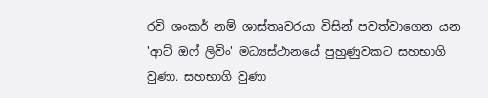රවි ශංකර් නම් ශාස්තෘවරයා විසින් පවත්වාගෙන යන 'ආට් ඔෆ් ලිවිං' මධ්‍යස්ථානයේ පුහුණුවකට සහභාගි වුණා. සහභාගි වුණා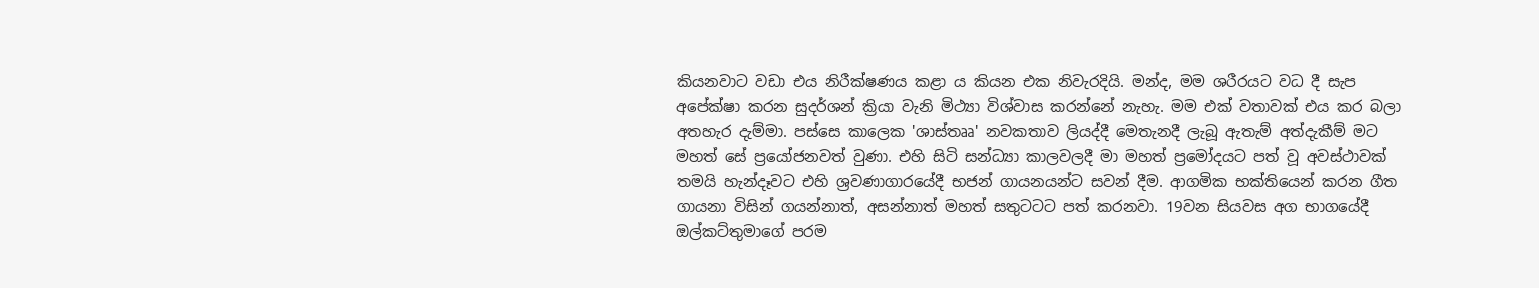කියනවාට වඩා එය නිරීක්ෂණය කළා ය කියන එක නිවැරදියි. මන්ද, මම ශරීරයට වධ දී සැප අපේක්ෂා කරන සුදර්ශන් ක්‍රියා වැනි මිථ්‍යා විශ්වාස කරන්නේ නැහැ. මම එක් වතාවක් එය කර බලා අතහැර දැම්මා. පස්සෙ කාලෙක 'ශාස්තෲ' නවකතාව ලියද්දී මෙතැනදී ලැබූ ඇතැම් අත්දැකීම් මට මහත් සේ ප්‍රයෝජනවත් වුණා. එහි සිටි සන්ධ්‍යා කාලවලදී මා මහත් ප්‍රමෝදයට පත් වූ අවස්ථාවක් තමයි හැන්දෑවට එහි ශ්‍රවණාගාරයේදී භජන් ගායනයන්ට සවන් දීම. ආගමික භක්තියෙන් කරන ගීත ගායනා විසින් ගයන්නාත්, අසන්නාත් මහත් සතුටටට පත් කරනවා. 19වන සියවස අග භාගයේදී ඔල්කට්තුමාගේ පරම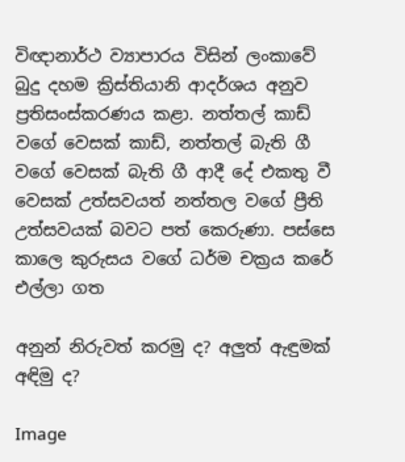විඥානාර්ථ ව්‍යාපාරය විසින් ලංකාවේ බුදු දහම ක්‍රිස්තියානි ආදර්ශය අනුව ප්‍රතිසංස්කරණය කළා‍. නත්තල් කාඩ් වගේ වෙසක් කාඩ්, නත්තල් බැති ගී වගේ වෙසක් බැති ගී ආදී දේ එකතු වී වෙසක් උත්සවයත් නත්තල වගේ ප්‍රීති උත්සවයක් බවට පත් කෙරුණා. පස්සෙ කාලෙ කුරුසය වගේ ධර්ම චක්‍රය කරේ එල්ලා ගත

අනුන් නිරුවත් කරමු ද? අලුත් ඇඳුමක් අඳිමු ද?

Image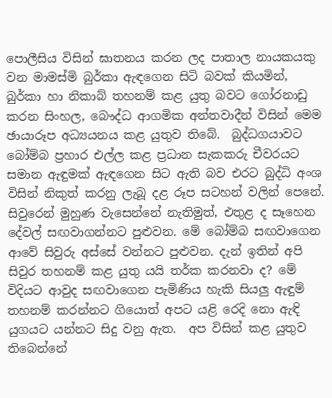පොලීසිය විසින් ඝාතනය කරන ලද පාතාල නායකයකු වන මාමස්මි බුර්කා ඇඳගෙන සිටි බවක් කියමින්, බුර්කා හා නිකාබ් තහනම් කළ යුතු බවට ගෝරනාඩු කරන සිංහල, බෞද්ධ ආගමික අන්තවාදීන් විසින් මෙම ඡායාරූප අධ්‍යයනය කළ යුතුව තිබේ.  බුද්ධගයාවට බෝම්බ ප්‍රහාර එල්ල කළ ප්‍රධාන සැකකරු චීවරයට සමාන ඇඳුමක් ඇඳගෙන සිට ඇති බව එරට බුද්ධි අංශ විසින් නිකුත් කරනු ලැබූ දළ රූප සටහන් වලින් පෙනේ.  සිවුරෙන් මුහුණ වැසෙන්නේ නැතිමුත්, එතුළ ද සෑහෙන දේවල් සඟවාගන්නට පුළුවන. මේ බෝම්බ සඟවාගෙන ආවේ සිවුරු අස්සේ වන්නට පුළුවන. දැන් ඉතින් අපි සිවුර තහනම් කළ යුතු යයි තර්ක කරනවා ද? මේ විදියට ආවුද සඟවාගෙන පැමිණිය හැකි සියලු ඇඳුම් තහනම් ක‍රන්නට ගියොත් අපට යළි රෙදි නො ඇඳි යුගයට යන්නට සිදු වනු ඇත.  අප විසින් කළ යුතුව තිබෙන්නේ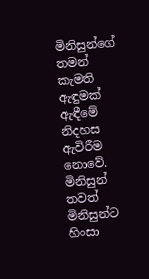මිනිසුන්ගේ තමන් කැමති ඇඳුමක් ඇඳීමේ නිදහස ඇවිරීම නො‍වේ. මිනිසුන් තවත් මිනිසුන්ට හිංසා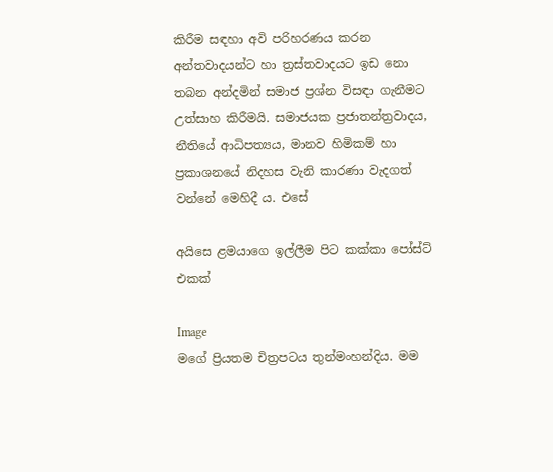කිරීම සඳහා අවි පරිහරණය කරන අන්තවාදයන්ට හා ත්‍රස්තවාදයට ඉඩ නො තබන අන්දමින් සමාජ ප්‍රශ්න විසඳා ගැනීමට උත්සාහ කිරීමයි. සමාජයක ප්‍රජාතන්ත්‍රවාදය, නීතියේ ආධිපත්‍යය, මානව හිමිකම් හා ප්‍රකාශනයේ නිදහස වැනි කාරණා වැදගත් වන්නේ මෙහිදී ය. එසේ

අයිසෙ ළමයාගෙ ඉල්ලීම පිට කක්කා ‍පෝස්ට් එකක්

Image
මගේ ප්‍රියතම චිත්‍රපටය තුන්මංහන්දිය. මම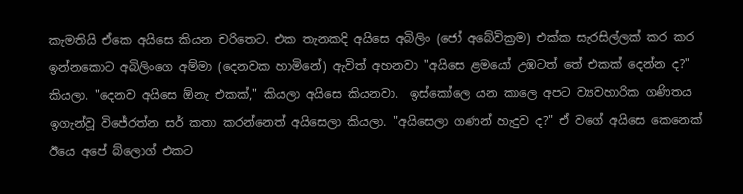කැමතියි ඒකෙ අයිසෙ කියන චරිතෙට‍. එක තැනකදි අයිසෙ අබිලිං (ජෝ අබේවික්‍රම) එක්ක සැරසිල්ලක් කර කර ඉන්නකොට අබිලිංගෙ අම්මා (දෙනවක හාමිනේ) ඇවිත් අහනවා "අයිසෙ ළමයෝ උඹටත් තේ එකක් දෙන්න ද?" කියලා. "දෙනව අයිසෙ ඕනැ එකක්," කියලා අයිසෙ කියනවා.  ඉස්කෝලෙ යන කාලෙ අපට ව්‍යවහාරික ගණිතය ඉගැන්වූ වි‍ජේරත්න සර් කතා කරන්නෙත් අයිසෙලා කියලා. "අයිසෙලා ගණන් හැදුව ද?" ඒ වගේ අයිසෙ කෙනෙක් ඊයෙ අපේ බ්ලොග් එකට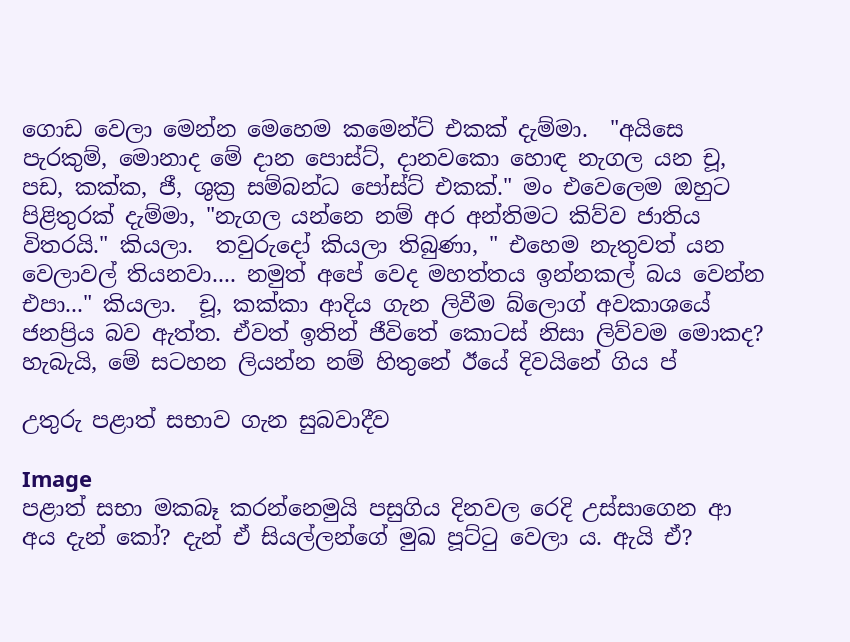ගොඩ වෙලා මෙන්න මෙහෙම කමෙන්ට් එකක් දැම්මා.  "අයිසෙ පැරකුම්, මොනාද මේ දාන පොස්ට්, දානවකො හොඳ නැගල යන චූ, පඩ, කක්ක, ජී, ශුක්‍ර සම්බන්ධ පෝස්ට් එකක්." මං එවෙලෙම ඔහුට පිළිතුරක් දැම්මා, "නැගල යන්නෙ නම් අර අන්තිමට කිව්ව ජාතිය විතරයි." කියලා.  තවුරුදෝ කියලා තිබුණා, " එහෙම නැතුවත් යන වෙලාවල් තියනවා.... නමුත් අපේ වෙද මහත්තය ඉන්නකල් බය වෙන්න එපා..." කියලා.  චූ, කක්කා ආදිය ගැන ලිවීම බ්ලොග් අවකාශයේ ජනප්‍රිය බව ඇත්ත. ඒවත් ඉතින් ජීවිතේ කොටස් නිසා ලිව්වම මොකද?  හැබැයි, මේ සටහන ලියන්න නම් හිතුනේ ඊයේ දිවයිනේ ගිය ප්‍

උතුරු පළාත් සභාව ගැන සුබවාදීව

Image
පළාත් සභා මකබෑ කරන්නෙමුයි පසුගිය දිනවල රෙදි උස්සාගෙන ආ අය දැන් ‍කෝ? දැන් ඒ සියල්ලන්ගේ මුඛ පූට්ටු වෙලා ය. ඇයි ඒ?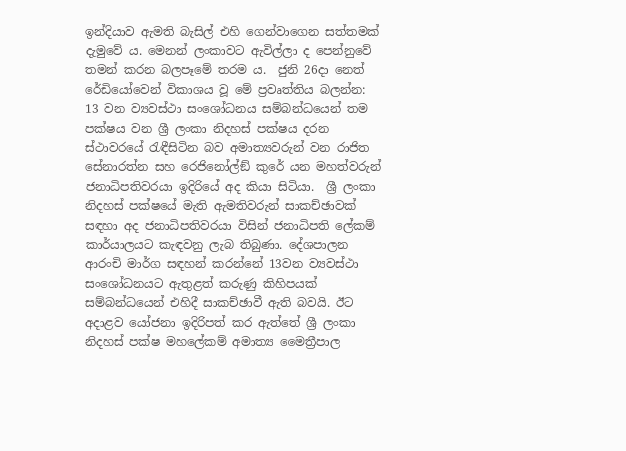ඉන්දියාව ඇමති බැසිල් එහි ගෙන්වාගෙන සත්තමක් දැමුවේ ය. මෙනන් ලංකාවට ඇවිල්ලා ද පෙන්නුවේ තමන් කරන බලපෑමේ තරම ය.  ජුනි 26දා නෙත් රේඩියෝවෙන් විකාශය වූ මේ ප්‍රවෘත්තිය බලන්න:    13 වන ව්‍යවස්ථා සංශෝධනය සම්බන්ධයෙන් තම පක්ෂය වන ශ්‍රී ලංකා නිදහස් පක්ෂය දරන ස්ථාවරයේ රැඳීසිටින බව අමාත්‍යවරුන් වන රාජිත සේනාරත්න සහ රෙජිනෝල්ඞ් කුරේ යන මහත්වරුන් ජනාධිපතිවරයා ඉදිරියේ අද කියා සිටියා.  ශ්‍රී ලංකා නිදහස් පක්ෂයේ මැති ඇමතිවරුන් සාකච්ඡාවක් සඳහා අද ජනාධිපතිවරයා විසින් ජනාධිපති ලේකම් කාර්යාලයට කැඳවනු ලැබ තිබුණා. දේශපාලන ආරංචි මාර්ග සඳහන් කරන්නේ 13වන ව්‍යවස්ථා සංශෝධනයට ඇතුළත් කරුණු කිහිපයක් සම්බන්ධයෙන් එහිදී සාකච්ඡාවී ඇති බවයි. ඊට අදාළව යෝජනා ඉදිරිපත් කර ඇත්තේ ශ්‍රී ලංකා නිදහස් පක්ෂ මහලේකම් අමාත්‍ය මෛත්‍රීපාල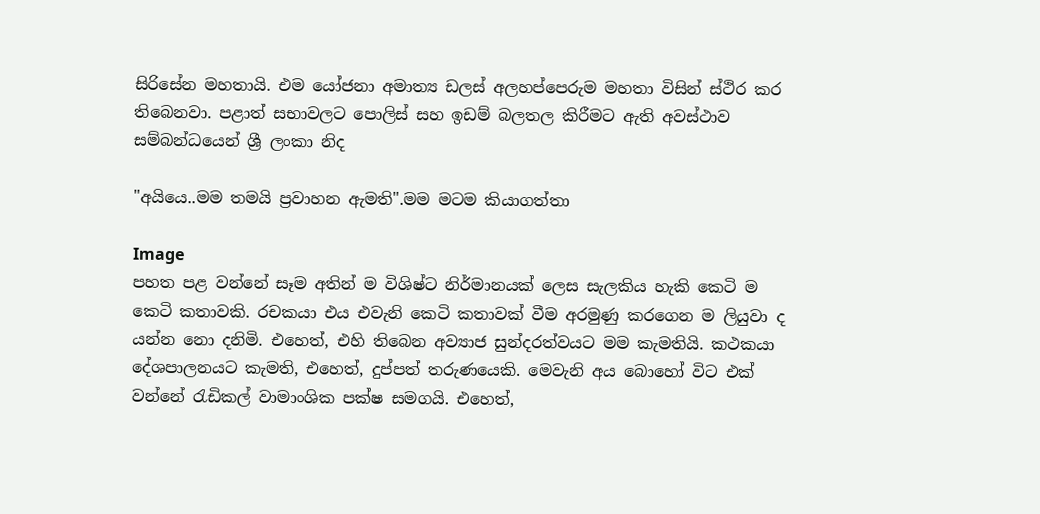සිරිසේන මහතායි. එම යෝජනා අමාත්‍ය ඩලස් අලහප්පෙරුම මහතා විසින් ස්ථිර කර තිබෙනවා. පළාත් සභාවලට පොලිස් සහ ඉඩම් බලතල කිරීමට ඇති අවස්ථාව සම්බන්ධයෙන් ශ්‍රී ලංකා නිද

"අයියෙ..මම තමයි ප්‍රවාහන ඇමති".මම මටම කියාගත්තා

Image
පහත පළ වන්නේ සෑම අතින් ම විශිෂ්ට නිර්මානයක් ලෙස සැලකිය හැකි කෙටි ම‍ කෙටි කතාවකි. රචකයා එය එවැනි කෙටි කතාවක් වීම අරමුණු කරගෙන ම ලියුවා ද යන්න නො දනිමි. එහෙත්, එහි තිබෙන අව්‍යාජ සුන්දරත්වයට මම කැමතියි. කථකයා දේශපාලනයට කැමති, එහෙත්, දුප්පත් තරුණයෙකි. මෙවැනි අය බොහෝ විට එක් වන්නේ රැඩිකල් වාමාංශික පක්ෂ සමගයි. එහෙත්,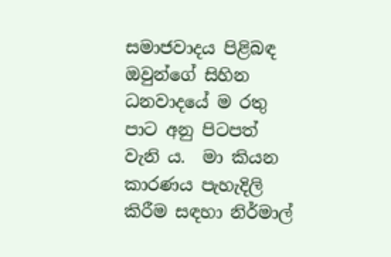සමාජවාදය පිළිබඳ ඔවුන්ගේ සිහින ධනවාදයේ ම රතු පාට අනු පිටපත් වැනි ය.  මා කියන කාරණය පැහැදිලි කිරීම සඳහා නිර්මාල්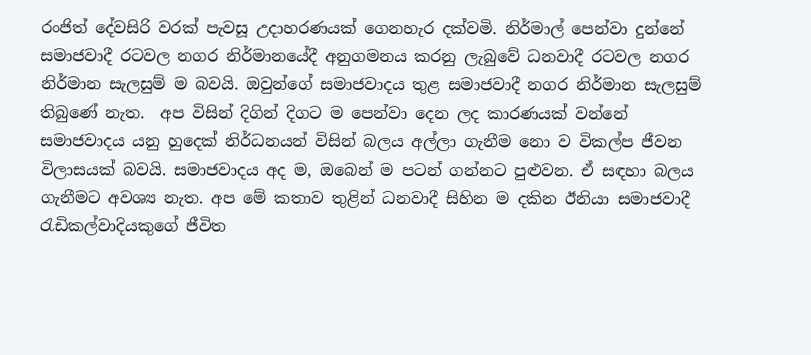රංජිත් දේවසිරි වරක් පැවසූ උදාහරණයක් ගෙනහැර දක්වමි. නිර්මාල් පෙන්වා දුන්නේ සමාජවාදී රටවල නගර නිර්මානයේදී අනුගමනය කරනු ලැබුවේ ධනවාදී රටවල නගර නිර්මාන සැලසුම් ම බවයි. ඔවුන්ගේ සමාජවාදය තුළ සමාජවාදී නගර නිර්මාන සැලසුම් තිබුණේ නැත.  අප විසින් දිගින් දිගට ම පෙන්වා දෙන ලද කාරණයක් වන්නේ සමාජවාදය යනු හුදෙක් නිර්ධනයන් විසින් බලය අල්ලා ගැනීම නො ව විකල්ප ජීවන විලාසයක් බවයි. සමාජවාදය අද ම, ඔබෙන් ම පටන් ගන්නට පුළුවන. ඒ සඳහා බලය ගැනීමට අවශ්‍ය නැත. අප මේ කතාව තුළින් ධනවාදී සිහින ම දකින ඊනියා සමාජවාදී රැඩිකල්වාදියකුගේ ජීවිත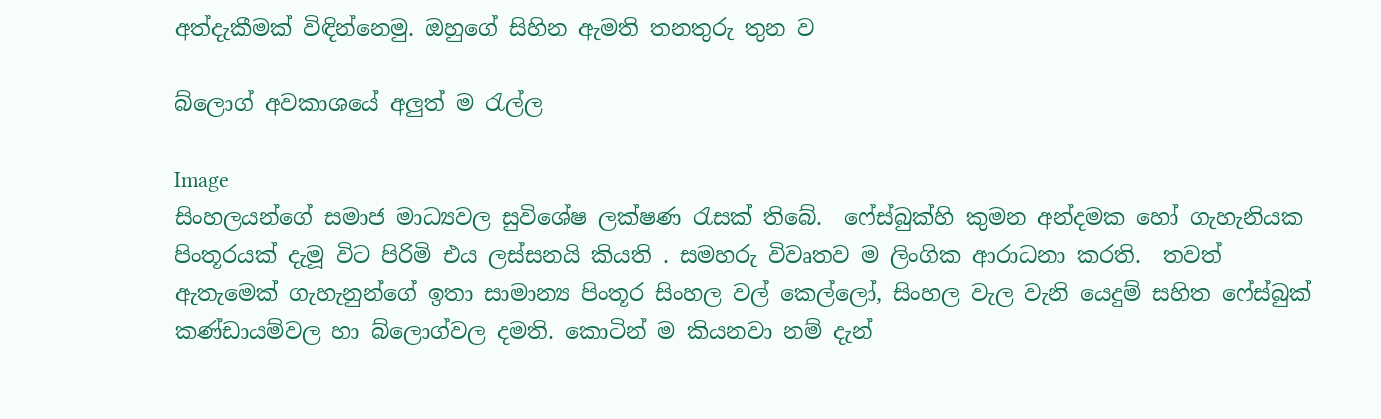අත්දැකීමක් විඳින්නෙමු. ඔහුගේ සිහින ඇමති තනතුරු තුන ව

බ්ලොග් අවකාශයේ අලුත් ම රැල්ල

Image
සිංහලයන්ගේ සමාජ මාධ්‍යවල සුවිශේෂ ලක්ෂණ රැසක් තිබේ.  ෆේස්බුක්හි කුමන අන්දමක හෝ ගැහැනියක පිංතූරයක් දැමූ විට පිරිමි එය ලස්සනයි කියති . සමහරු විවෘතව ම ලිංගික ආරාධනා කරති.  තවත් ඇතැමෙක් ගැහැනුන්ගේ ඉතා සාමාන්‍ය පිංතූර සිංහල වල් කෙල්ලෝ, සිංහල වැල වැනි යෙදුම් සහිත ෆේස්බුක් කණ්ඩායම්වල හා බ්ලොග්වල දමති. කොටින් ම කියනවා නම් දැන්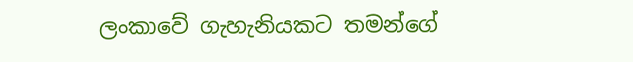ලංකාවේ ගැහැනියකට තමන්ගේ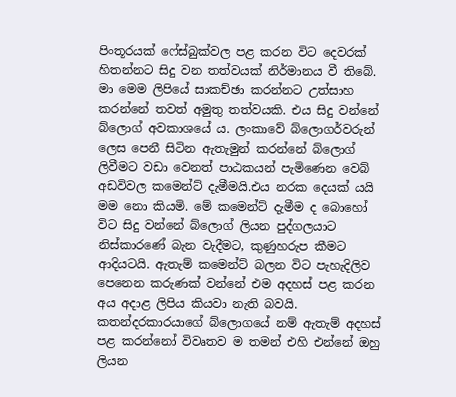පිංතූරයක් ෆේස්බුක්වල පළ කරන විට දෙවරක් හිතන්නට සිදු වන තත්වයක් නිර්මානය වී තිබේ.  මා මෙම ලිපියේ සාකච්ඡා කරන්නට උත්සාහ කරන්නේ තවත් අමුතු තත්වයකි. එය සිදු වන්නේ බ්ලොග් අවකාශයේ ය. ලංකාවේ බ්ලොගර්වරුන් ලෙස පෙනී සිටින ඇතැමුන් කරන්නේ බ්ලොග් ලිවීමට වඩා වෙනත් පාඨකයන් පැමිණෙන වෙබ් අඩවිවල කමෙන්ට් දැමීමයි.එය නරක දෙයක් යයි මම නො කියමි. මේ කමෙන්ට් දැමීම ද බොහෝ විට සිදු වන්නේ බ්ලොග් ලියන පුද්ගලයාට නිස්කාරණේ බැන වැදීමට, කුණුහරුප කීමට ආදියටයි. ඇතැම් කමෙන්ට් බලන විට පැහැදිලිව පෙනෙන කරුණක් වන්නේ එම අදහස් පළ කරන අය අදාළ ලිපිය කියවා නැති බවයි. කතන්දරකාර‍යාගේ බ්ලොගයේ නම් ඇතැම් අදහස් පළ කරන්නෝ විවෘතව ම තමන් එහි එන්නේ ඔහු ලියන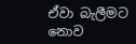ඒවා බැලීමට නොව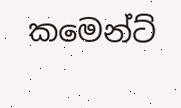කමෙන්ට්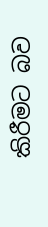කිරීමට බව